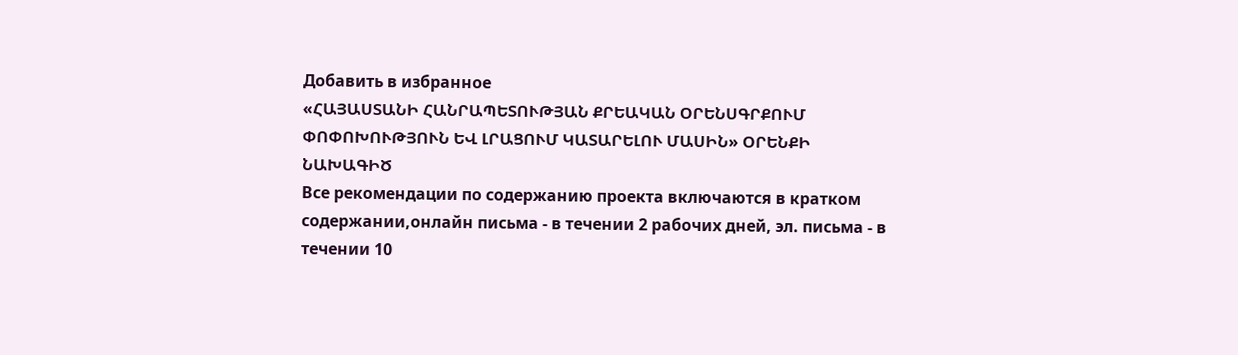Добавить в избранное
«ՀԱՅԱՍՏԱՆԻ ՀԱՆՐԱՊԵՏՈՒԹՅԱՆ ՔՐԵԱԿԱՆ ՕՐԵՆՍԳՐՔՈՒՄ ՓՈՓՈԽՈՒԹՅՈՒՆ ԵՎ ԼՐԱՑՈՒՄ ԿԱՏԱՐԵԼՈՒ ՄԱՍԻՆ» ՕՐԵՆՔԻ ՆԱԽԱԳԻԾ
Все рекомендации по содержанию проекта включаются в кратком содержании,онлайн письма - в течении 2 рабочих дней, эл. письма - в течении 10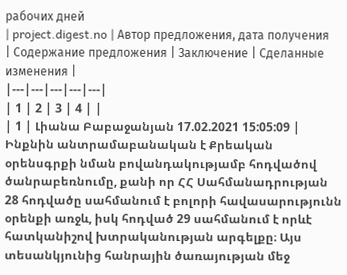рабочих дней
| project.digest.no | Автор предложения, дата получения | Содержание предложения | Заключение | Сделанные изменения |
|---|---|---|---|---|
| 1 | 2 | 3 | 4 | |
| 1 | Լիանա Բաբաջանյան 17.02.2021 15:05:09 | Ինքնին անտրամաբանական է Քրեական օրենսգրքի նման բովանդակությամբ հոդվածով ծանրաբեռնումը, քանի որ ՀՀ Սահմանադրության 28 հոդվածը սահմանում է բոլորի հավասարությունն օրենքի առջև, իսկ հոդված 29 սահմանում է որևէ հատկանիշով խտրականության արգելքը։ Այս տեսանկյունից հանրային ծառայության մեջ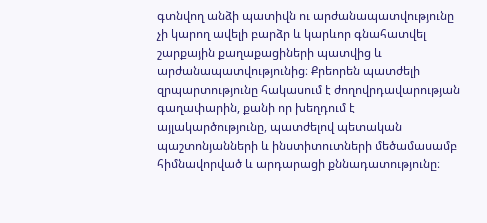գտնվող անձի պատիվն ու արժանապատվությունը չի կարող ավելի բարձր և կարևոր գնահատվել շարքային քաղաքացիների պատվից և արժանապատվությունից։ Քրեորեն պատժելի զրպարտությունը հակասում է ժողովրդավարության գաղափարին, քանի որ խեղդում է այլակարծությունը, պատժելով պետական պաշտոնյանների և ինստիտուտների մեծամասամբ հիմնավորված և արդարացի քննադատությունը։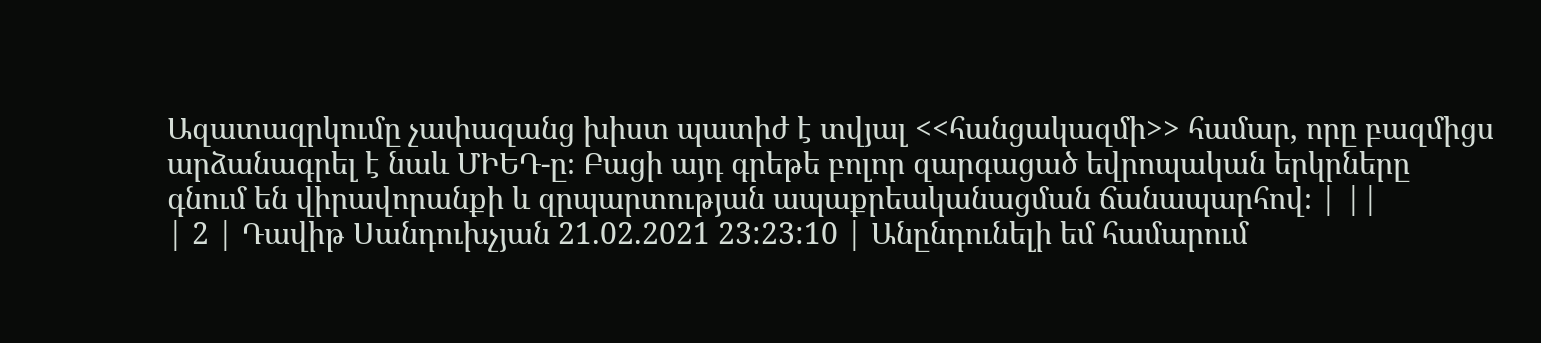Ազատազրկումը չափազանց խիստ պատիժ է տվյալ <<հանցակազմի>> համար, որը բազմիցս արձանագրել է նաև ՄԻԵԴ-ը։ Բացի այդ գրեթե բոլոր զարգացած եվրոպական երկրները գնում են վիրավորանքի և զրպարտության ապաքրեականացման ճանապարհով։ | ||
| 2 | Դավիթ Սանդուխչյան 21.02.2021 23:23:10 | Անընդունելի եմ համարում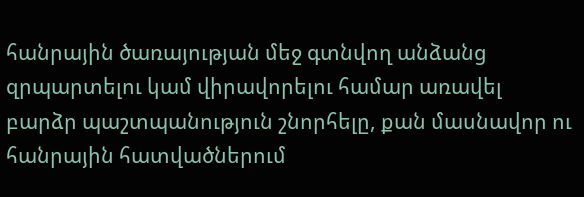հանրային ծառայության մեջ գտնվող անձանց զրպարտելու կամ վիրավորելու համար առավել բարձր պաշտպանություն շնորհելը, քան մասնավոր ու հանրային հատվածներում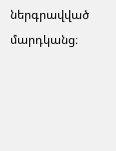ներգրավված մարդկանց։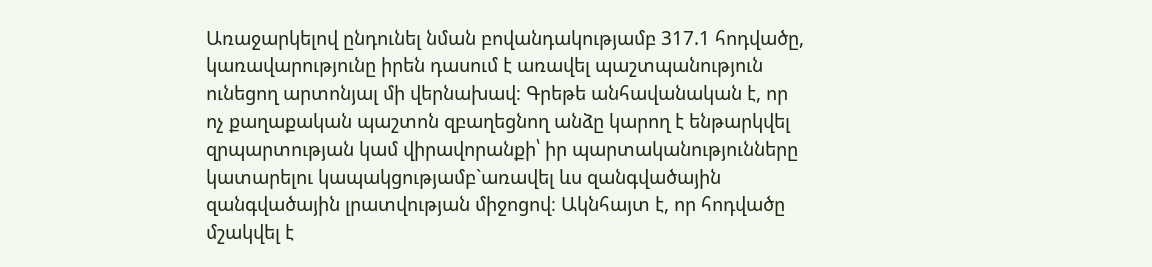Առաջարկելով ընդունել նման բովանդակությամբ 317.1 հոդվածը, կառավարությունը իրեն դասում է առավել պաշտպանություն ունեցող արտոնյալ մի վերնախավ։ Գրեթե անհավանական է, որ ոչ քաղաքական պաշտոն զբաղեցնող անձը կարող է ենթարկվել զրպարտության կամ վիրավորանքի՝ իր պարտականությունները կատարելու կապակցությամբ`առավել ևս զանգվածային զանգվածային լրատվության միջոցով։ Ակնհայտ է, որ հոդվածը մշակվել է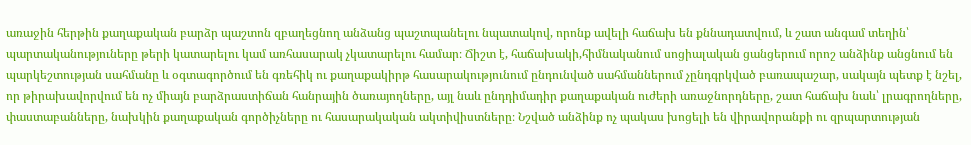առաջին հերթին քաղաքական բարձր պաշտոն զբաղեցնող անձանց պաշտպանելու նպատակով, որոնք ավելի հաճախ են քննադատվում, և շատ անգամ տեղին՝ պարտականություները թերի կատարելու կամ առհասարակ չկատարելու համար։ Ճիշտ է, հաճախակի,հիմնականում սոցիալական ցանցերում որոշ անձինք անցնում են պարկեշտության սահմանը և օգտագործում են գռեհիկ ու քաղաքակիրթ հասարակությունում ընդունված սահմաններում չընդգրկված բառապաշար, սակայն պետք է նշել, որ թիրախավորվում են ոչ միայն բարձրաստիճան հանրային ծառայողները, այլ նաև ընդդիմադիր քաղաքական ուժերի առաջնորդները, շատ հաճախ նաև՝ լրագրողները, փաստաբանները, նախկին քաղաքական գործիչները ու հասարակական ակտիվիստները։ Նշված անձինք ոչ պակաս խոցելի են վիրավորանքի ու զրպարտության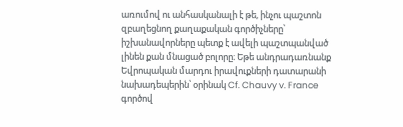առումով ու անհասկանալի է թե, ինչու պաշտոն զբաղեցնող քաղաքական գործիչները՝ իշխանավորները պետք է ավելի պաշտպանված լինեն քան մնացած բոլորը։ Եթե անդրադառնանք Եվրոպական մարդու իրավուքների դատարանի նախադեպերին՝ օրինակ Cf. Chauvy v. France գործով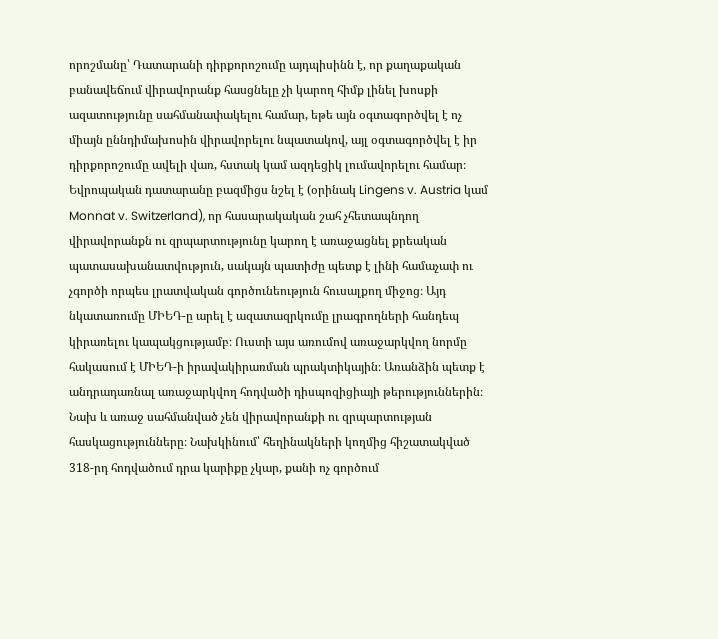որոշմանը՝ Դատարանի դիրքորոշումը այդպիսինն է, որ քաղաքական բանավեճում վիրավորանք հասցնելը չի կարող հիմք լինել խոսքի ազատությունը սահմանափակելու համար, եթե այն օգտագործվել է ոչ միայն ըննդիմախոսին վիրավորելու նպատակով, այլ օգտագործվել է իր դիրքորոշումը ավելի վառ, հստակ կամ ազդեցիկ լումավորելու համար։ Եվրոպական դատարանը բազմիցս նշել է (օրինակ Lingens v. Austria կամ Monnat v. Switzerland), որ հասարակական շահ չհետապնդող վիրավորանքն ու զրպարտությունը կարող է առաջացնել քրեական պատասախանատվություն, սակայն պատիժը պետք է լինի համաչափ ու չգործի որպես լրատվական գործունեություն հուսալքող միջոց։ Այդ նկատառումը ՄԻԵԴ-ը արել է ազատազրկումը լրագրողների հանդեպ կիրառելու կապակցությամբ։ Ուստի այս առումով առաջարկվող նորմը հակասում է ՄԻԵԴ-ի իրավակիրառման պրակտիկային։ Առանձին պետք է անդրադառնալ առաջարկվող հոդվածի դիսպոզիցիայի թերություններին։ Նախ և առաջ սահմանված չեն վիրավորանքի ու զրպարտության հասկացությունները։ Նախկինում՝ հեղինակների կողմից հիշատակված 318-րդ հոդվածում դրա կարիքը չկար, քանի ոչ գործում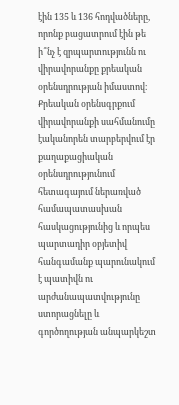էին 135 և 136 հոդվածները, որոնք բացատրում էին թե ի՞նչ է զրպարտությունն ու վիրավորանքը քրեական օրենսդրության իմաստով։ Քրեական օրենսգրքում վիրավորանքի սահմանումը էականորեն տարբերվում էր քաղաքացիական օրենսդրությունում հետագայում ներառված համապատասխան հասկացությունից և որպես պարտադիր օբյետիվ հանգամանք պարունակում է պատիվն ու արժանապատվությունը ստորացնելը և գործողության անպարկեշտ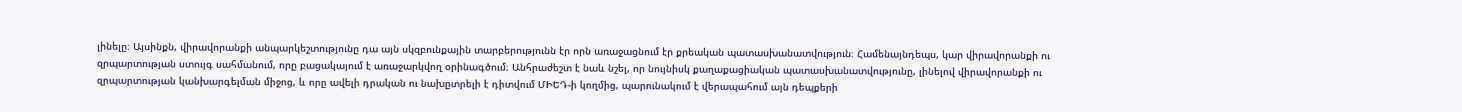լինելը։ Այսինքն, վիրավորանքի անպարկեշտությունը դա այն սկզբունքային տարբերությունն էր որն առաջացնում էր քրեական պատասխանատվություն։ Համենայնդեպս, կար վիրավորանքի ու զրպարտության ստույգ սահմանում, որը բացակայում է առաջարկվող օրինագծում։ Անհրաժեշտ է նաև նշել, որ նույնիսկ քաղաքացիական պատասխանատվությունը, լինելով վիրավորանքի ու զրպարտության կանխարգելման միջոց, և որը ավելի դրական ու նախըտրելի է դիտվում ՄԻԵԴ-ի կողմից, պարունակում է վերապահում այն դեպքերի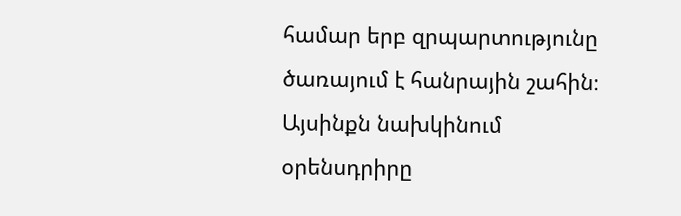համար երբ զրպարտությունը ծառայում է հանրային շահին։ Այսինքն նախկինում օրենսդրիրը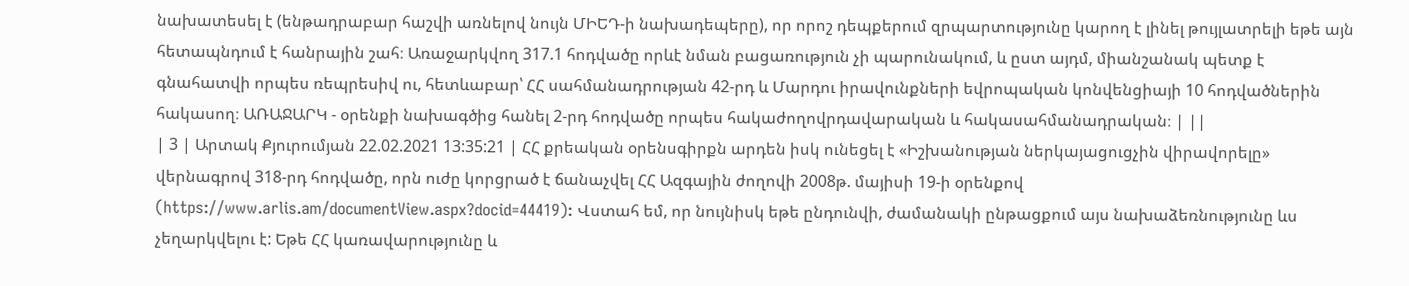նախատեսել է (ենթադրաբար հաշվի առնելով նույն ՄԻԵԴ-ի նախադեպերը), որ որոշ դեպքերում զրպարտությունը կարող է լինել թույլատրելի եթե այն հետապնդում է հանրային շահ։ Առաջարկվող 317.1 հոդվածը որևէ նման բացառություն չի պարունակում, և ըստ այդմ, միանշանակ պետք է գնահատվի որպես ռեպրեսիվ ու, հետևաբար՝ ՀՀ սահմանադրության 42-րդ և Մարդու իրավունքների եվրոպական կոնվենցիայի 10 հոդվածներին հակասող։ ԱՌԱՋԱՐԿ - օրենքի նախագծից հանել 2-րդ հոդվածը որպես հակաժողովրդավարական և հակասահմանադրական։ | ||
| 3 | Արտակ Քյուրումյան 22.02.2021 13:35:21 | ՀՀ քրեական օրենսգիրքն արդեն իսկ ունեցել է «Իշխանության ներկայացուցչին վիրավորելը» վերնագրով 318-րդ հոդվածը, որն ուժը կորցրած է ճանաչվել ՀՀ Ազգային ժողովի 2008թ. մայիսի 19-ի օրենքով (https://www.arlis.am/documentView.aspx?docid=44419): Վստահ եմ, որ նույնիսկ եթե ընդունվի, ժամանակի ընթացքում այս նախաձեռնությունը ևս չեղարկվելու է: Եթե ՀՀ կառավարությունը և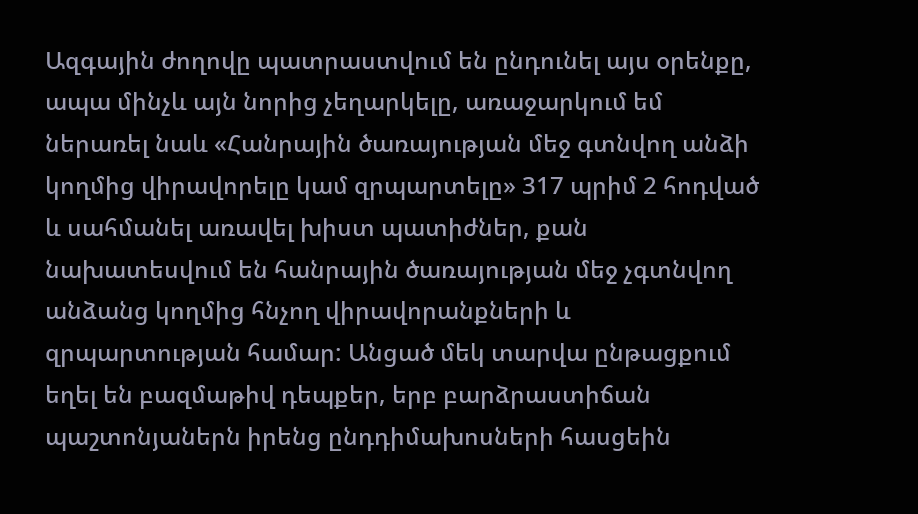Ազգային ժողովը պատրաստվում են ընդունել այս օրենքը, ապա մինչև այն նորից չեղարկելը, առաջարկում եմ ներառել նաև «Հանրային ծառայության մեջ գտնվող անձի կողմից վիրավորելը կամ զրպարտելը» 317 պրիմ 2 հոդված և սահմանել առավել խիստ պատիժներ, քան նախատեսվում են հանրային ծառայության մեջ չգտնվող անձանց կողմից հնչող վիրավորանքների և զրպարտության համար: Անցած մեկ տարվա ընթացքում եղել են բազմաթիվ դեպքեր, երբ բարձրաստիճան պաշտոնյաներն իրենց ընդդիմախոսների հասցեին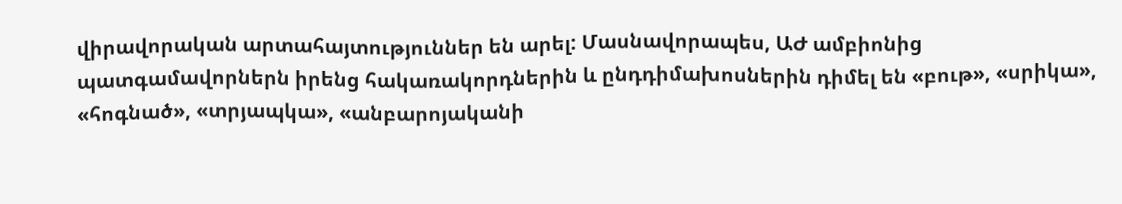վիրավորական արտահայտություններ են արել: Մասնավորապես, ԱԺ ամբիոնից պատգամավորներն իրենց հակառակորդներին և ընդդիմախոսներին դիմել են «բութ», «սրիկա», «հոգնած», «տրյապկա», «անբարոյականի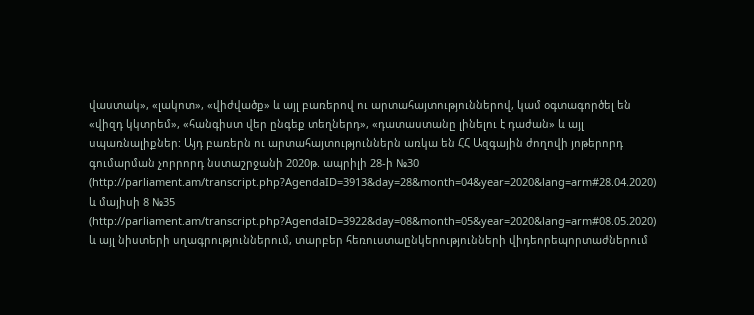վաստակ», «լակոտ», «վիժվածք» և այլ բառերով ու արտահայտություններով, կամ օգտագործել են «վիզդ կկտրեմ», «հանգիստ վեր ընգեք տեղներդ», «դատաստանը լինելու է դաժան» և այլ սպառնալիքներ: Այդ բառերն ու արտահայտություններն առկա են ՀՀ Ազգային ժողովի յոթերորդ գումարման չորրորդ նստաշրջանի 2020թ. ապրիլի 28-ի №30 (http://parliament.am/transcript.php?AgendaID=3913&day=28&month=04&year=2020&lang=arm#28.04.2020) և մայիսի 8 №35 (http://parliament.am/transcript.php?AgendaID=3922&day=08&month=05&year=2020&lang=arm#08.05.2020) և այլ նիստերի սղագրություններում, տարբեր հեռուստաընկերությունների վիդեորեպորտաժներում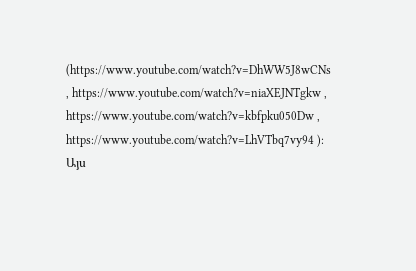(https://www.youtube.com/watch?v=DhWW5J8wCNs , https://www.youtube.com/watch?v=niaXEJNTgkw , https://www.youtube.com/watch?v=kbfpku050Dw , https://www.youtube.com/watch?v=LhVTbq7vy94 ): Այս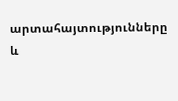արտահայտությունները և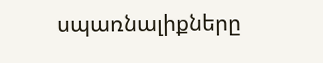սպառնալիքները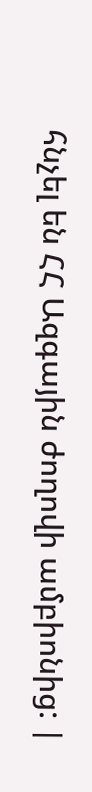հնչել են ՀՀ Ազգային ժողովի ամբիոնից: |